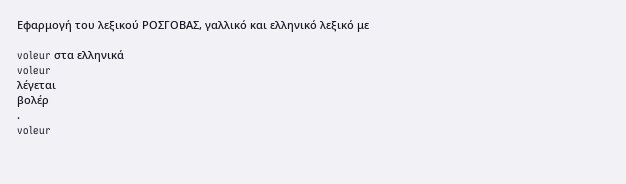Εφαρμογή του λεξικού ΡΟΣΓΟΒΑΣ, γαλλικό και ελληνικό λεξικό με

voleur στα ελληνικά
voleur
λέγεται
βολέρ
.
voleur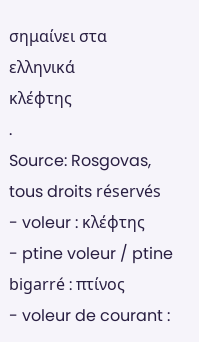σημαίνει στα ελληνικά
κλέφτης
.
Source: Rosgovas, tous droits réservés
- voleur : κλέφτης
- ptine voleur / ptine bigarré : πτίνος
- voleur de courant :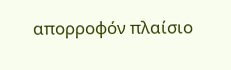απορροφόν πλαίσιο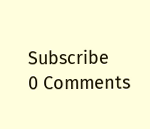Subscribe
0 Comments